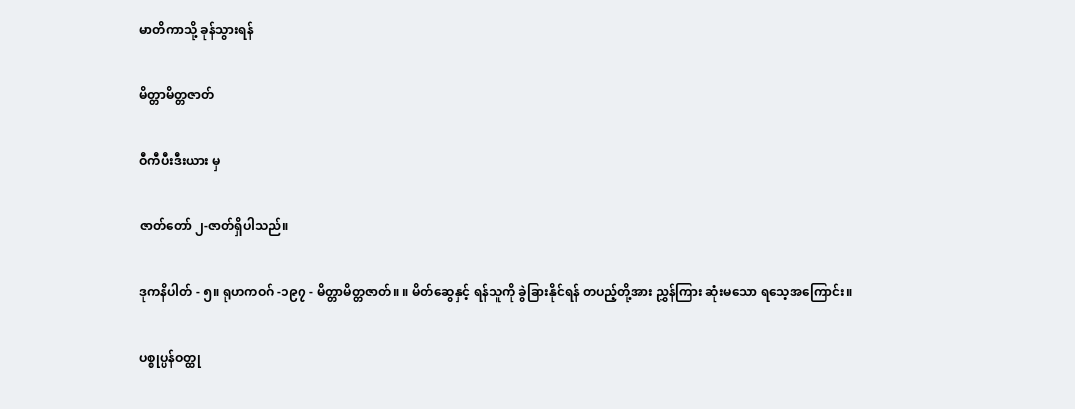မာတိကာသို့ ခုန်သွားရန်

မိတ္တာမိတ္တဇာတ်

ဝီကီပီးဒီးယား မှ

ဇာတ်တော် ၂-ဇာတ်ရှိပါသည်။

ဒုကနိပါတ် - ၅။ ရုဟကဝဂ် -၁၉၇ - မိတ္တာမိတ္တဇာတ်။ ။ မိတ်ဆွေနှင့် ရန်သူကို ခွဲခြားနိုင်ရန် တပည့်တို့အား ညွှန်ကြား ဆုံးမသော ရသေ့အကြောင်း။

ပစ္စုပ္ပန်ဝတ္ထု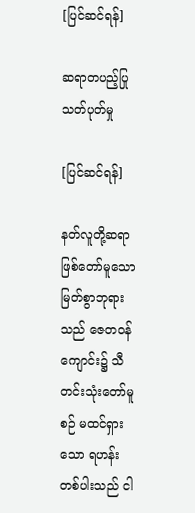[ပြင်ဆင်ရန်]

ဆရာတပည့်ပြု သတ်ပုတ်မှု

[ပြင်ဆင်ရန်]

နတ်လူတို့ဆရာဖြစ်တော်မူသော မြတ်စွာဘုရားသည် ဇေတဝန်ကျောင်း၌ သီတင်းသုံးတော်မူစဉ် မထင်ရှားသော ရဟန်းတစ်ပါးသည် ငါ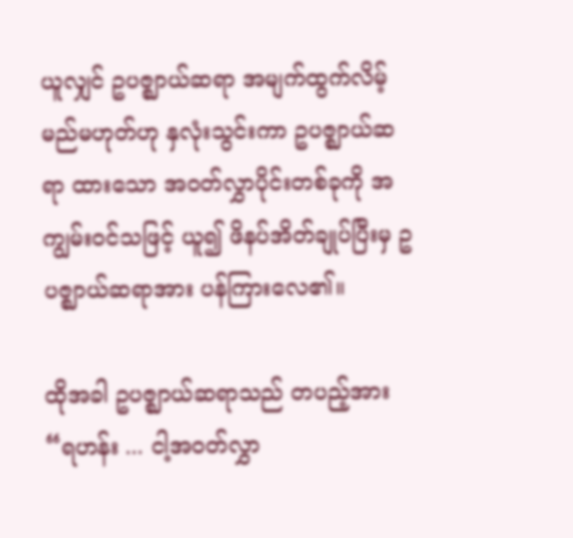ယူလျှင် ဥပဇ္ဈာယ်ဆရာ အမျက်ထွက်လိမ့်မည်မဟုတ်ဟု နှလုံးသွင်းကာ ဥပဇ္ဈာယ်ဆရာ ထားသော အဝတ်လွှာပိုင်းတစ်ခုကို အကျွမ်းဝင်သဖြင့် ယူ၍ ဖိနပ်အိတ်ချုပ်ပြီးမှ ဥပဇ္ဈာယ်ဆရာအား ပန်ကြားလေ၏။

ထိုအခါ ဥပဇ္ဈာယ်ဆရာသည် တပည့်အား “ရဟန်း ... ငါ့အဝတ်လွှာ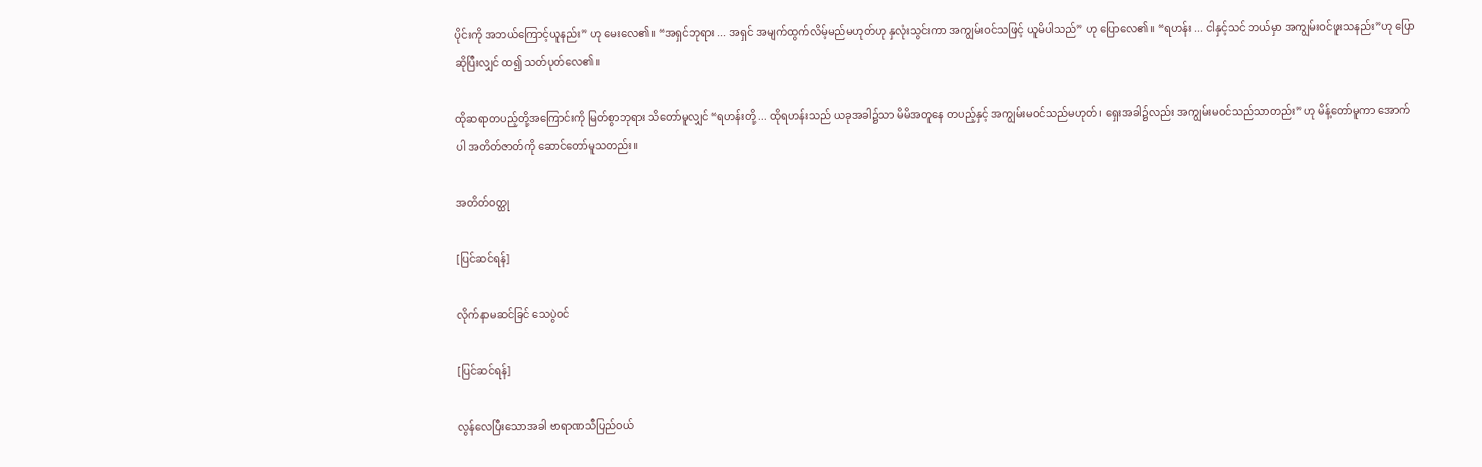ပိုင်းကို အဘယ်ကြောင့်ယူနည်း” ဟု မေးလေ၏။ “အရှင်ဘုရား ... အရှင် အမျက်ထွက်လိမ့်မည်မဟုတ်ဟု နှလုံးသွင်းကာ အကျွမ်းဝင်သဖြင့် ယူမိပါသည်” ဟု ပြောလေ၏။ “ရဟန်း ... ငါနှင့်သင် ဘယ်မှာ အကျွမ်းဝင်ဖူးသနည်း”ဟု ပြောဆိုပြီးလျှင် ထ၍ သတ်ပုတ်လေ၏။

ထိုဆရာတပည့်တို့အကြောင်းကို မြတ်စွာဘုရား သိတော်မူလျှင် “ရဟန်းတို့ ... ထိုရဟန်းသည် ယခုအခါ၌သာ မိမိအတူနေ တပည့်နှင့် အကျွမ်းမဝင်သည်မဟုတ်၊ ရှေးအခါ၌လည်း အကျွမ်းမဝင်သည်သာတည်း” ဟု မိန့်တော်မူကာ အောက်ပါ အတိတ်ဇာတ်ကို ဆောင်တော်မူသတည်း။

အတိတ်ဝတ္ထု

[ပြင်ဆင်ရန်]

လိုက်နာမဆင်ခြင် သေပွဲဝင်

[ပြင်ဆင်ရန်]

လွန်လေပြီးသောအခါ ဗာရာဏသီပြည်ဝယ်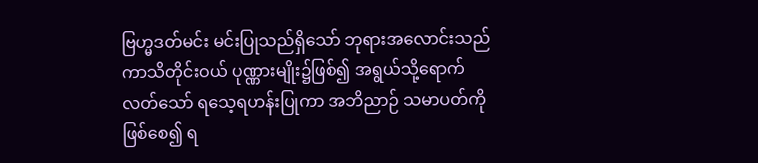ဗြဟ္မဒတ်မင်း မင်းပြုသည်ရှိသော် ဘုရားအလောင်းသည် ကာသိတိုင်းဝယ် ပုဏ္ဏားမျိုး၌ဖြစ်၍ အရွယ်သို့ရောက်လတ်သော် ရသေ့ရဟန်းပြုကာ အဘိညာဉ် သမာပတ်ကိုဖြစ်စေ၍ ရ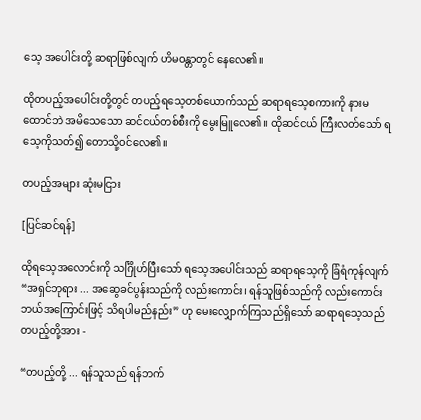သေ့ အပေါင်းတို့ ဆရာဖြစ်လျက် ဟိမဝန္တာတွင် နေလေ၏။

ထိုတပည့်အပေါင်းတို့တွင် တပည့်ရသေ့တစ်ယောက်သည် ဆရာရသေ့စကားကို နားမထောင်ဘဲ အမိသေသော ဆင်ငယ်တစ်စီးကို မွေးမြူလေ၏။ ထိုဆင်ငယ် ကြီးလတ်သော် ရသေ့ကိုသတ်၍ တောသို့ဝင်လေ၏။

တပည့်အများ ဆုံးမငြား

[ပြင်ဆင်ရန်]

ထိုရသေ့အလောင်းကို သင်္ဂြိုဟ်ပြီးသော် ရသေ့အပေါင်းသည် ဆရာရသေ့ကို ခြံရံကုန်လျက် “အရှင်ဘုရား ... အဆွေခင်ပွန်းသည်ကို လည်းကောင်း၊ ရန်သူဖြစ်သည်ကို လည်းကောင်း ဘယ်အကြောင်းဖြင့် သိရပါမည်နည်း” ဟု မေးလျှောက်ကြသည်ရှိသော် ဆရာရသေ့သည် တပည့်တို့အား -

“တပည့်တို့ ... ရန်သူသည် ရန်ဘက်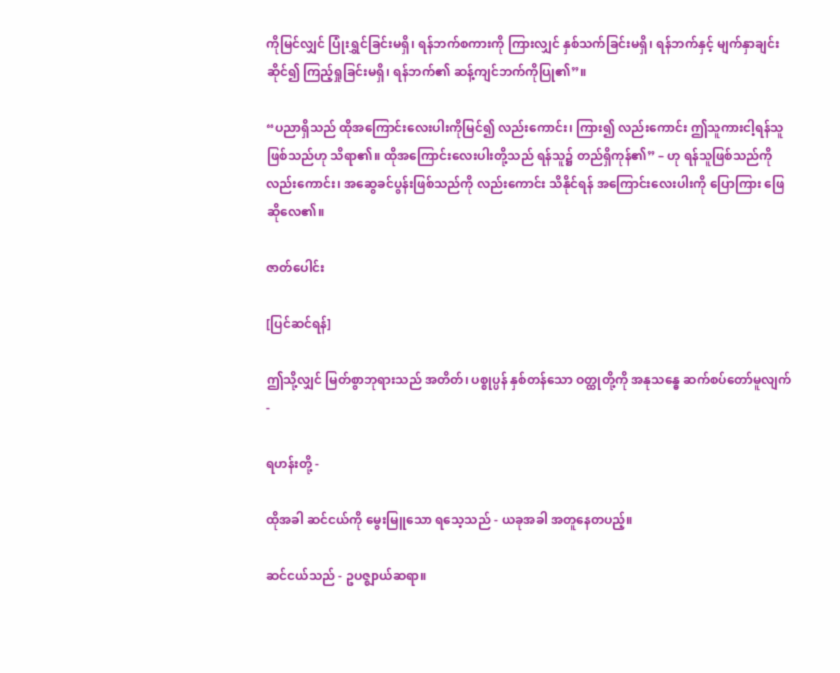ကိုမြင်လျှင် ပြုံးရွှင်ခြင်းမရှိ၊ ရန်ဘက်စကားကို ကြားလျှင် နှစ်သက်ခြင်းမရှိ၊ ရန်ဘက်နှင့် မျက်နှာချင်းဆိုင်၍ ကြည့်ရှုခြင်းမရှိ၊ ရန်ဘက်၏ ဆန့်ကျင်ဘက်ကိုပြု၏”။

“ပညာရှိသည် ထိုအကြောင်းလေးပါးကိုမြင်၍ လည်းကောင်း၊ ကြား၍ လည်းကောင်း ဤသူကားငါ့ရန်သူဖြစ်သည်ဟု သိရာ၏။ ထိုအကြောင်းလေးပါးတို့သည် ရန်သူ၌ တည်ရှိကုန်၏” – ဟု ရန်သူဖြစ်သည်ကို လည်းကောင်း၊ အဆွေခင်ပွန်းဖြစ်သည်ကို လည်းကောင်း သိနိုင်ရန် အကြောင်းလေးပါးကို ပြောကြား ဖြေဆိုလေ၏။

ဇာတ်ပေါင်း

[ပြင်ဆင်ရန်]

ဤသို့လျှင် မြတ်စွာဘုရားသည် အတိတ်၊ ပစ္စုပ္ပန် နှစ်တန်သော ဝတ္ထုတို့ကို အနုသန္ဓေ ဆက်စပ်တော်မူလျက် -

ရဟန်းတို့ -

ထိုအခါ ဆင်ငယ်ကို မွေးမြူသော ရသေ့သည် - ယခုအခါ အတူနေတပည့်။

ဆင်ငယ်သည် - ဥပဇ္ဈာယ်ဆရာ။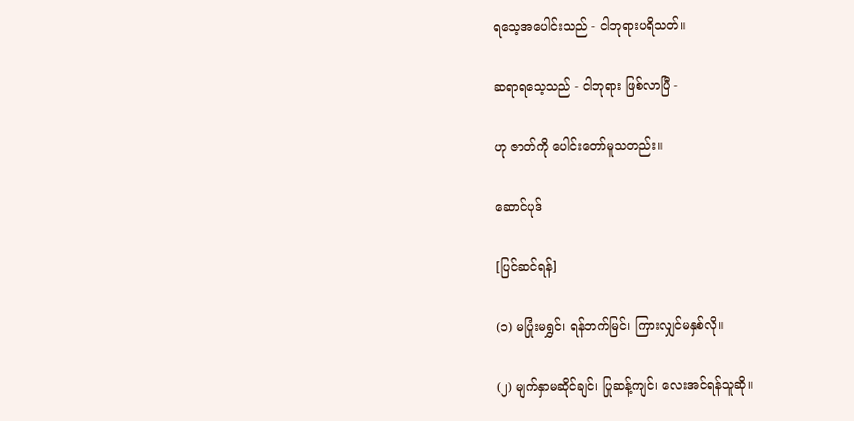ရသေ့အပေါင်းသည် - ငါဘုရားပရိသတ်။

ဆရာရသေ့သည် - ငါဘုရား ဖြစ်လာပြီ -

ဟု ဇာတ်ကို ပေါင်းတော်မူသတည်း။

ဆောင်ပုဒ်

[ပြင်ဆင်ရန်]

(၁) မပြုံးမရွှင်၊ ရန်ဘက်မြင်၊ ကြားလျှင်မနှစ်လို။

(၂) မျက်နှာမဆိုင်ချင်၊ ပြုဆန့်ကျင်၊ လေးအင်ရန်သူဆို။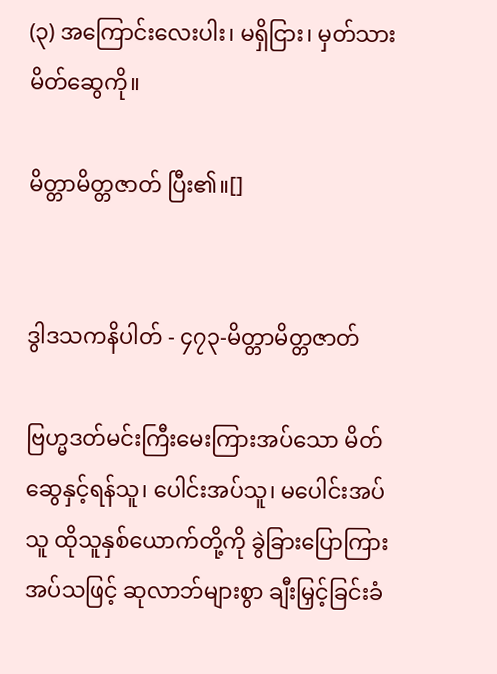(၃) အကြောင်းလေးပါး၊ မရှိငြား၊ မှတ်သားမိတ်ဆွေကို။

မိတ္တာမိတ္တဇာတ် ပြီး၏။[]


ဒွါဒသကနိပါတ် - ၄၇၃-မိတ္တာမိတ္တဇာတ်

ဗြဟ္မဒတ်မင်းကြီးမေးကြားအပ်သော မိတ်ဆွေနှင့်ရန်သူ၊ ပေါင်းအပ်သူ၊ မပေါင်းအပ်သူ ထိုသူနှစ်ယောက်တို့ကို ခွဲခြားပြောကြားအပ်သဖြင့် ဆုလာဘ်များစွာ ချီးမြှင့်ခြင်းခံ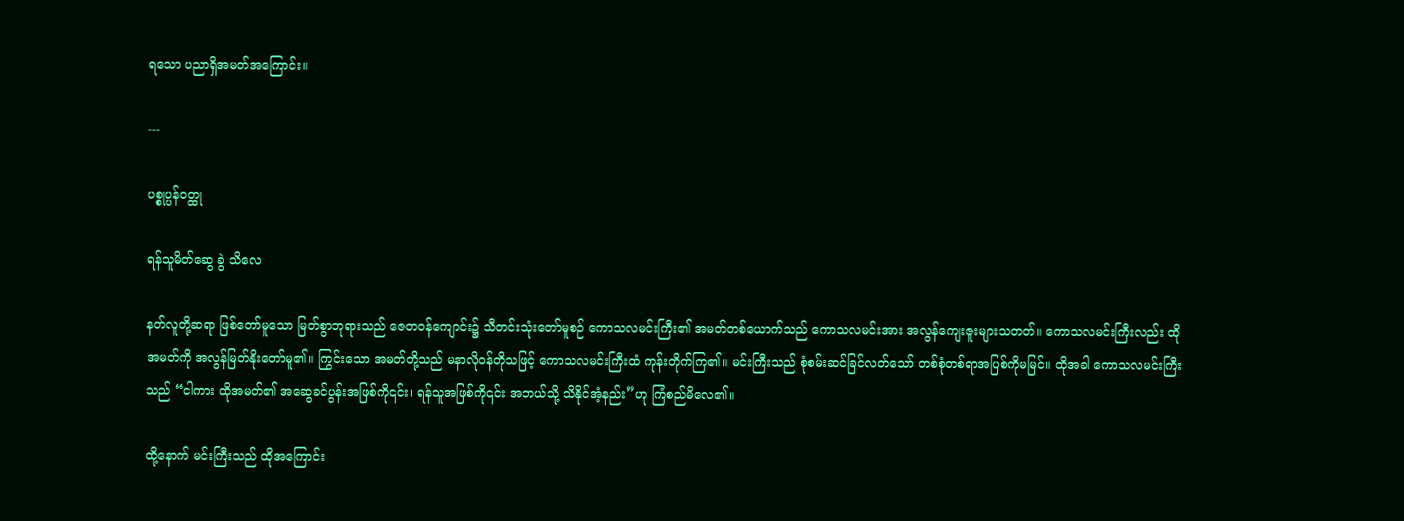ရသော ပညာရှိအမတ်အကြောင်း။

---

ပစ္စုပ္ပန်ဝတ္ထု

ရန်သူမိတ်ဆွေ ခွဲ သိလေ

နတ်လူတို့ဆရာ ဖြစ်တော်မူသော မြတ်စွာဘုရားသည် ဇေတဝန်ကျောင်း၌ သီတင်းသုံးတော်မူစဉ် ကောသလမင်းကြီး၏ အမတ်တစ်ယောက်သည် ကောသလမင်းအား အလွန်ကျေးဇူးများသတတ်။ ကောသလမင်းကြီးလည်း ထိုအမတ်ကို အလွန်မြတ်နိုးတော်မူ၏။ ကြွင်းသော အမတ်တို့သည် မနာလိုဝန်တိုသဖြင့် ကောသလမင်းကြီးထံ ကုန်းတိုက်ကြ၏။ မင်းကြီးသည် စုံစမ်းဆင်ခြင်လတ်သော် တစ်စုံတစ်ရာအပြစ်ကိုမမြင်။ ထိုအခါ ကောသလမင်းကြီးသည် “ငါကား ထိုအမတ်၏ အဆွေခင်ပွန်းအဖြစ်ကို၎င်း၊ ရန်သူအဖြစ်ကို၎င်း အဘယ်သို့ သိနိုင်အံ့နည်း”ဟု ကြံစည်မိလေ၏။

ထို့နောက် မင်းကြီးသည် ထိုအကြောင်း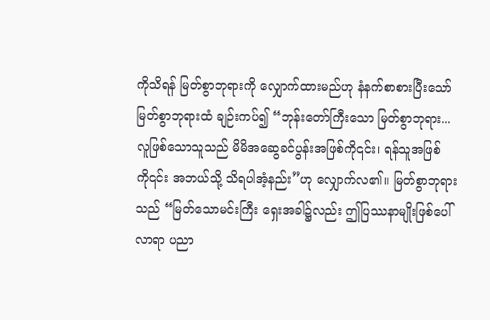ကိုသိရန် မြတ်စွာဘုရားကို လျှောက်ထားမည်ဟု နံနက်စာစားပြီးသော် မြတ်စွာဘုရားထံ ချဉ်းကပ်၍ “ဘုန်းတော်ကြီးသော မြတ်စွာဘုရား... လူဖြစ်သောသူသည် မိမိအဆွေခင်ပွန်းအဖြစ်ကို၎င်း၊ ရန်သူအဖြစ်ကို၎င်း အဘယ်သို့ သိရပါအံ့နည်း”ဟု လျှောက်လ၏။ မြတ်စွာဘုရားသည် “မြတ်သောမင်းကြီး ရှေးအခါ၌လည်း ဤပြဿနာမျိုးဖြစ်ပေါ်လာရာ ပညာ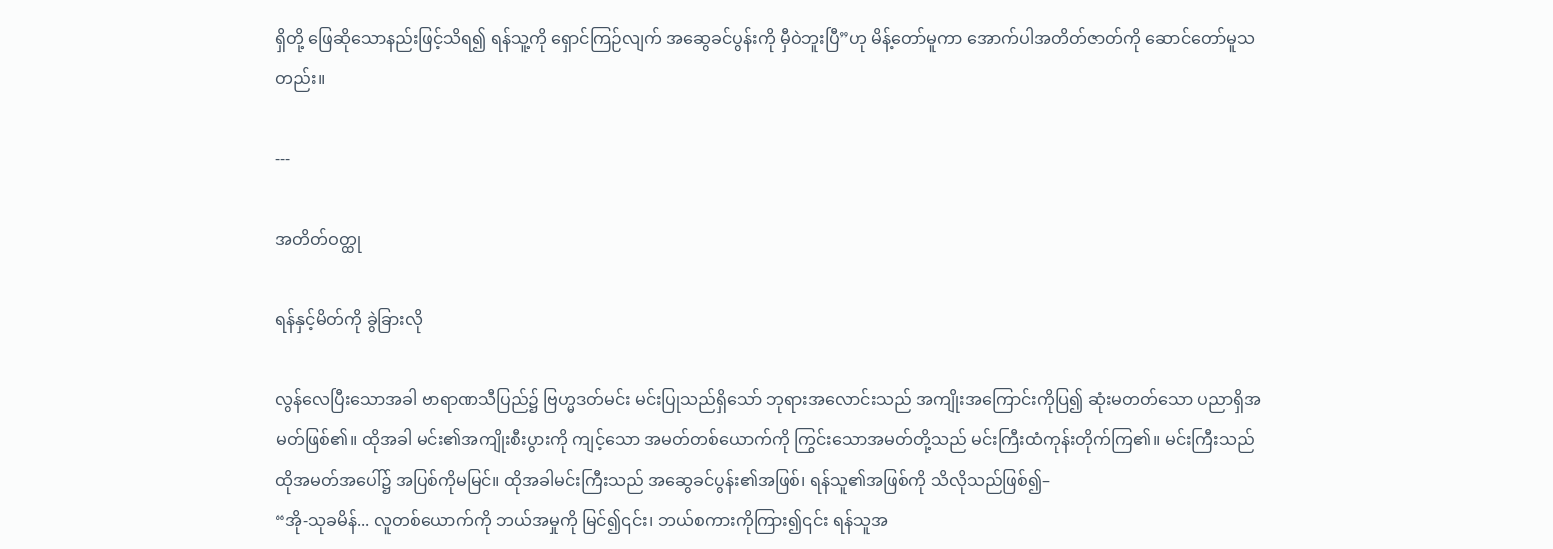ရှိတို့ ဖြေဆိုသောနည်းဖြင့်သိရ၍ ရန်သူ့ကို ရှောင်ကြဉ်လျက် အဆွေခင်ပွန်းကို မှီဝဲဘူးပြီ”ဟု မိန့်တော်မူကာ အောက်ပါအတိတ်ဇာတ်ကို ဆောင်တော်မူသတည်း။

---

အတိတ်ဝတ္ထု

ရန်နှင့်မိတ်ကို ခွဲခြားလို

လွန်လေပြီးသောအခါ ဗာရာဏသီပြည်၌ ဗြဟ္မဒတ်မင်း မင်းပြုသည်ရှိသော် ဘုရားအလောင်းသည် အကျိုးအကြောင်းကိုပြ၍ ဆုံးမတတ်သော ပညာရှိအမတ်ဖြစ်၏။ ထိုအခါ မင်း၏အကျိုးစီးပွားကို ကျင့်သော အမတ်တစ်ယောက်ကို ကြွင်းသောအမတ်တို့သည် မင်းကြီးထံကုန်းတိုက်ကြ၏။ မင်းကြီးသည် ထိုအမတ်အပေါ်၌ အပြစ်ကိုမမြင်။ ထိုအခါမင်းကြီးသည် အဆွေခင်ပွန်း၏အဖြစ်၊ ရန်သူ၏အဖြစ်ကို သိလိုသည်ဖြစ်၍–
“အို-သုခမိန်... လူတစ်ယောက်ကို ဘယ်အမှုကို မြင်၍၎င်း၊ ဘယ်စကားကိုကြား၍၎င်း ရန်သူအ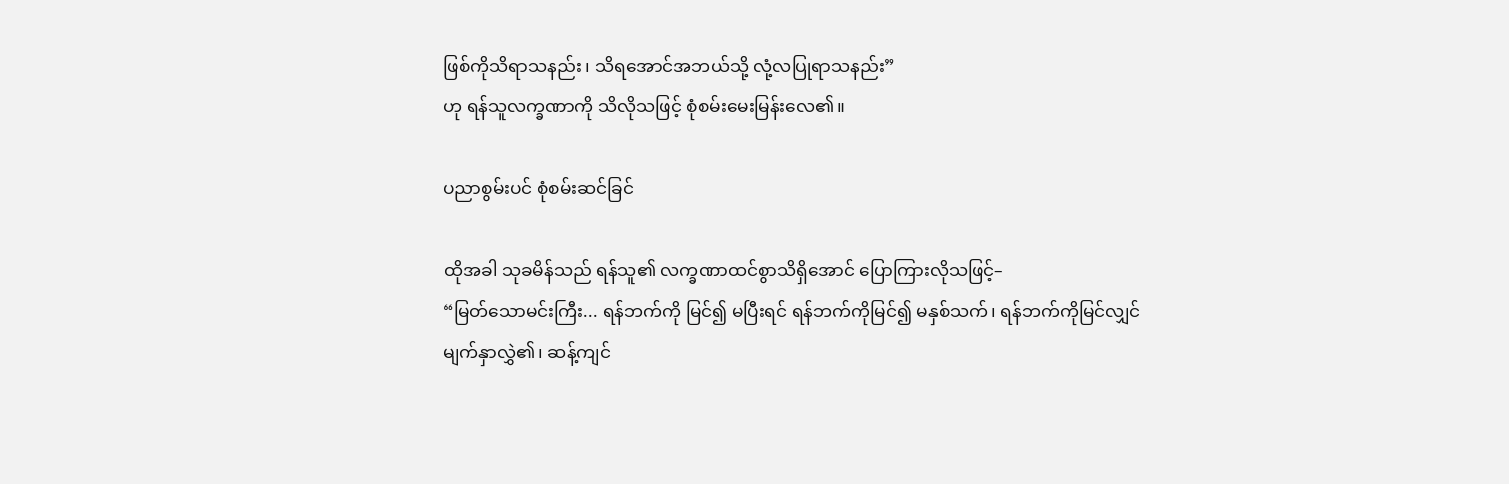ဖြစ်ကိုသိရာသနည်း၊ သိရအောင်အဘယ်သို့ လုံ့လပြုရာသနည်း”
ဟု ရန်သူလက္ခဏာကို သိလိုသဖြင့် စုံစမ်းမေးမြန်းလေ၏။

ပညာစွမ်းပင် စုံစမ်းဆင်ခြင်

ထိုအခါ သုခမိန်သည် ရန်သူ၏ လက္ခဏာထင်စွာသိရှိအောင် ပြောကြားလိုသဖြင့်–
“မြတ်သောမင်းကြီး... ရန်ဘက်ကို မြင်၍ မပြီးရင် ရန်ဘက်ကိုမြင်၍ မနှစ်သက်၊ ရန်ဘက်ကိုမြင်လျှင် မျက်နှာလွှဲ၏၊ ဆန့်ကျင်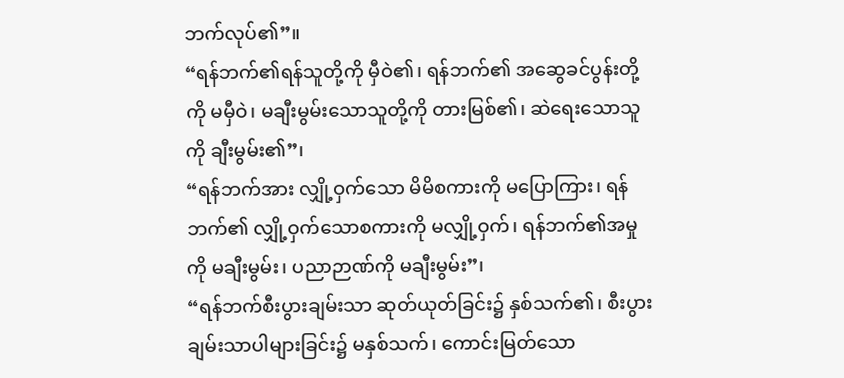ဘက်လုပ်၏”။
“ရန်ဘက်၏ရန်သူတို့ကို မှီဝဲ၏၊ ရန်ဘက်၏ အဆွေခင်ပွန်းတို့ကို မမှီဝဲ၊ မချီးမွမ်းသောသူတို့ကို တားမြစ်၏၊ ဆဲရေးသောသူကို ချီးမွမ်း၏”၊
“ရန်ဘက်အား လျှို့ဝှက်သော မိမိစကားကို မပြောကြား၊ ရန်ဘက်၏ လျှို့ဝှက်သောစကားကို မလျှို့ဝှက်၊ ရန်ဘက်၏အမှုကို မချီးမွမ်း၊ ပညာဉာဏ်ကို မချီးမွမ်း”၊
“ရန်ဘက်စီးပွားချမ်းသာ ဆုတ်ယုတ်ခြင်း၌ နှစ်သက်၏၊ စီးပွားချမ်းသာပါများခြင်း၌ မနှစ်သက်၊ ကောင်းမြတ်သော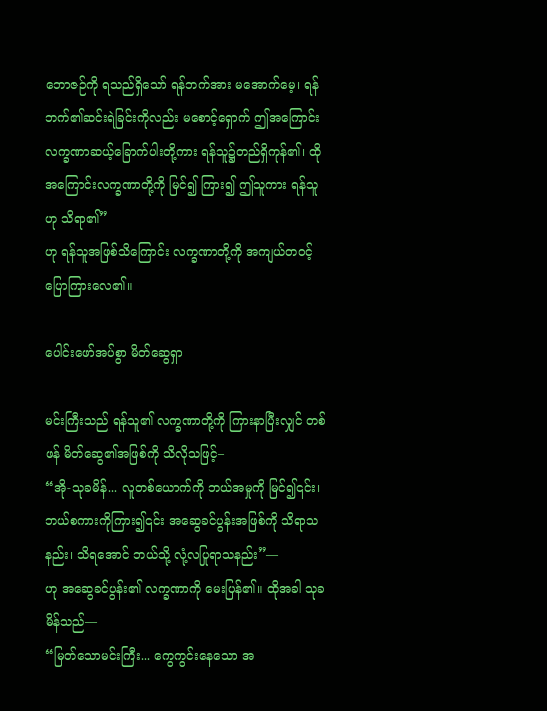ဘောဇဉ်ကို ရသည်ရှိသော် ရန်ဘက်အား မအောက်မေ့၊ ရန်ဘက်၏ဆင်းရဲခြင်းကိုလည်း မစောင့်ရှောက် ဤအကြောင်းလက္ခဏာဆယ့်ခြောက်ပါးတို့ကား ရန်သူ၌တည်ရှိကုန်၏၊ ထိုအကြောင်းလက္ခဏာတို့ကို မြင်၍ ကြား၍ ဤသူကား ရန်သူဟု သိရာ၏”
ဟု ရန်သူအဖြစ်သိကြောင်း လက္ခဏာတို့ကို အကျယ်တဝင့် ပြောကြားလေ၏။

ပေါင်းဖော်အပ်စွာ မိတ်ဆွေရှာ

မင်းကြီးသည် ရန်သူ၏ လက္ခဏာတို့ကို ကြားနာပြီးလျှင် တစ်ဖန် မိတ်ဆွေ၏အဖြစ်ကို သိလိုသဖြင့်–
“အို-သုခမိန်... လူတစ်ယောက်ကို ဘယ်အမှုကို မြင်၍၎င်း၊ ဘယ်စကားကိုကြား၍၎င်း အဆွေခင်ပွန်းအဖြစ်ကို သိရာသနည်း၊ သိရအောင် ဘယ်သို့ လုံ့လပြုရာသနည်း”—
ဟု အဆွေခင်ပွန်း၏ လက္ခဏာကို မေးပြန်၏။ ထိုအခါ သုခမိန်သည်—
“မြတ်သောမင်းကြီး... ကွေကွင်းနေသော အ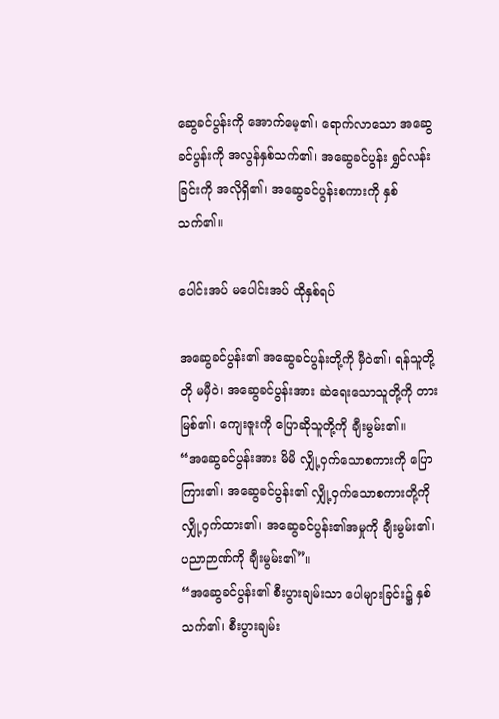ဆွေခင်ပွန်းကို အောက်မေ့၏၊ ရောက်လာသော အဆွေခင်ပွန်းကို အလွန်နှစ်သက်၏၊ အဆွေခင်ပွန်း ရွှင်လန်းခြင်းကို အလိုရှိ၏၊ အဆွေခင်ပွန်းစကားကို နှစ်သက်၏။

ပေါင်းအပ် မပေါင်းအပ် ထိုနှစ်ရပ်

အဆွေခင်ပွန်း၏ အဆွေခင်ပွန်းတို့ကို မှီဝဲ၏၊ ရန်သူတို့တို မမှီဝဲ၊ အဆွေခင်ပွန်းအား ဆဲရေးသောသူတို့ကို တားမြစ်၏၊ ကျေးဇူးကို ပြောဆိုသူတို့ကို ချီးမွမ်း၏။
“အဆွေခင်ပွန်းအား မိမိ လျှို့ဝှက်သောစကားကို ပြောကြား၏၊ အဆွေခင်ပွန်း၏ လျှို့ဝှက်သောစကားတို့ကို လျှို့ဝှက်ထား၏၊ အဆွေခင်ပွန်း၏အမှုကို ချီးမွမ်း၏၊ ပညာဉာဏ်ကို ချီးမွမ်း၏”။
“အဆွေခင်ပွန်း၏ စီးပွားချမ်းသာ ပေါများခြင်း၌ နှစ်သက်၏၊ စီးပွားချမ်း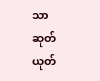သာ ဆုတ်ယုတ်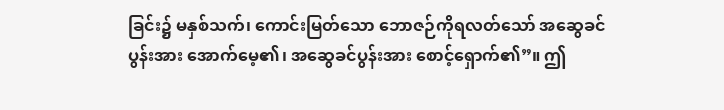ခြင်း၌ မနှစ်သက်၊ ကောင်းမြတ်သော ဘောဇဉ်ကိုရလတ်သော် အဆွေခင်ပွန်းအား အောက်မေ့၏၊ အဆွေခင်ပွန်းအား စောင့်ရှောက်၏”။ ဤ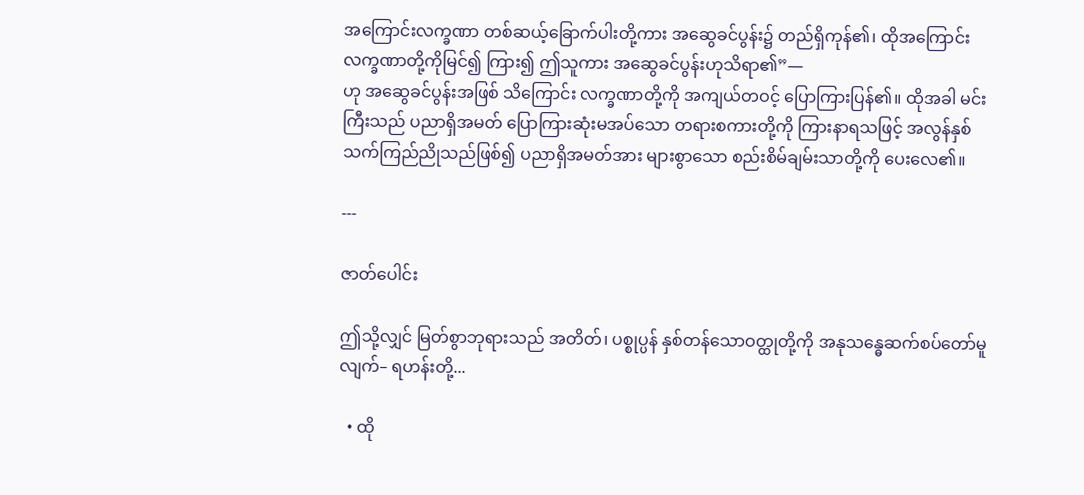အကြောင်းလက္ခဏာ တစ်ဆယ့်ခြောက်ပါးတို့ကား အဆွေခင်ပွန်း၌ တည်ရှိကုန်၏၊ ထိုအကြောင်းလက္ခဏာတို့ကိုမြင်၍ ကြား၍ ဤသူကား အဆွေခင်ပွန်းဟုသိရာ၏”—
ဟု အဆွေခင်ပွန်းအဖြစ် သိကြောင်း လက္ခဏာတို့ကို အကျယ်တဝင့် ပြောကြားပြန်၏။ ထိုအခါ မင်းကြီးသည် ပညာရှိအမတ် ပြောကြားဆုံးမအပ်သော တရားစကားတို့ကို ကြားနာရသဖြင့် အလွန်နှစ်သက်ကြည်ညိုသည်ဖြစ်၍ ပညာရှိအမတ်အား များစွာသော စည်းစိမ်ချမ်းသာတို့ကို ပေးလေ၏။

---

ဇာတ်ပေါင်း

ဤသို့လျှင် မြတ်စွာဘုရားသည် အတိတ်၊ ပစ္စုပ္ပန် နှစ်တန်သောဝတ္ထုတို့ကို အနုသန္ဓေဆက်စပ်တော်မူလျက်– ရဟန်းတို့...

  • ထို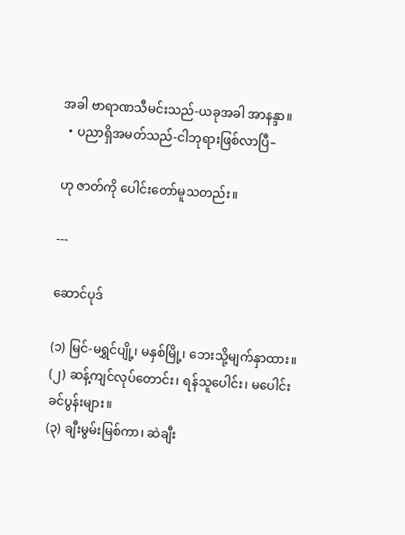အခါ ဗာရာဏသီမင်းသည်-ယခုအခါ အာနန္ဒာ။
  • ပညာရှိအမတ်သည်-ငါဘုရားဖြစ်လာပြီ–

ဟု ဇာတ်ကို ပေါင်းတော်မူသတည်း။

---

ဆောင်ပုဒ်

(၁) မြင်-မရွှင်ပျို့၊ မနှစ်မြို့၊ ဘေးသို့မျက်နှာထား။
(၂) ဆန့်ကျင်လုပ်တောင်း၊ ရန်သူပေါင်း၊ မပေါင်းခင်ပွန်းများ။
(၃) ချီးမွမ်းမြစ်ကာ၊ ဆဲချီး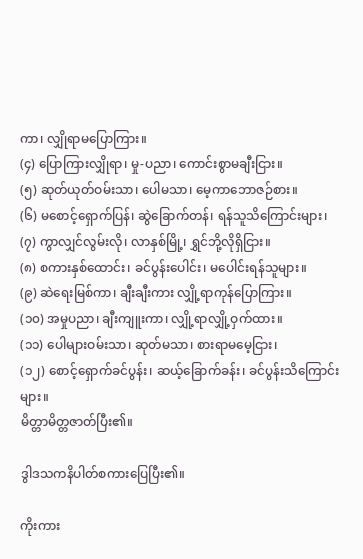ကာ၊ လျှိုရာမပြောကြား။
(၄) ပြောကြားလျှိုရာ၊ မှု-ပညာ၊ ကောင်းစွာမချီးငြား။
(၅) ဆုတ်ယုတ်ဝမ်းသာ၊ ပေါမသာ၊ မေ့ကာဘောဇဉ်စား။
(၆) မစောင့်ရှောက်ပြန်၊ ဆွဲခြောက်တန်၊ ရန်သူသိကြောင်းများ၊
(၇) ကွာလျှင်လွမ်းလို၊ လာနှစ်မြို့၊ ရွှင်ဘို့လိုရှိငြား။
(၈) စကားနှစ်ထောင်း၊ ခင်ပွန်းပေါင်း၊ မပေါင်းရန်သူများ။
(၉) ဆဲရေးမြစ်ကာ၊ ချီးချီးကား လျှို့ရာကုန်ပြောကြား။
(၁၀) အမှုပညာ၊ ချီးကျူးကာ၊ လျှို့ရာလျှို့ဝှက်ထား။
(၁၁) ပေါများဝမ်းသာ၊ ဆုတ်မသာ၊ စားရာမမေ့ငြား၊
(၁၂) စောင့်ရှောက်ခင်ပွန်း၊ ဆယ့်ခြောက်ခန်း၊ ခင်ပွန်းသိကြောင်းများ။
မိတ္တာမိတ္တဇာတ်ပြီး၏။

ဒွါဒသကနိပါတ်စကားပြေပြီး၏။

ကိုးကား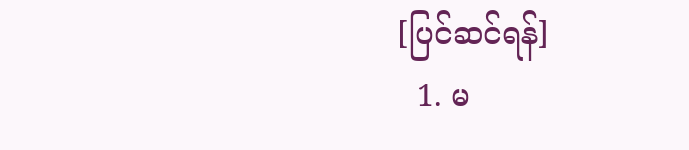[ပြင်ဆင်ရန်]
  1. မ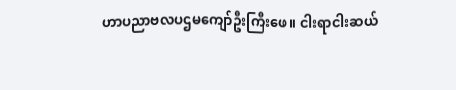ဟာပညာဗလပဌမကျော်ဦးကြီးဖေ။ ငါးရာငါးဆယ်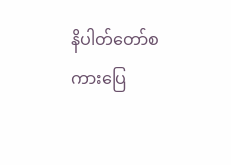နိပါတ်တော်စကားပြေ